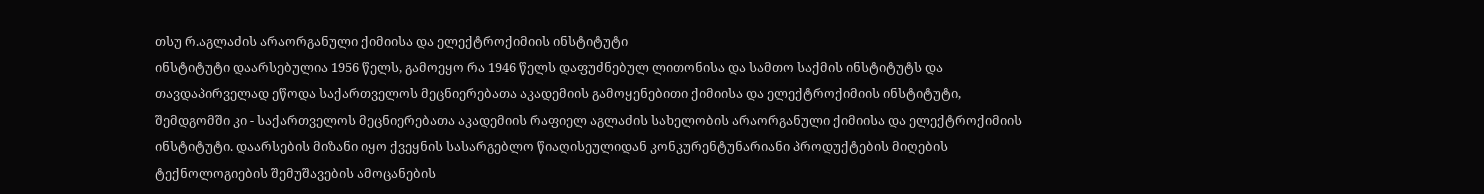თსუ რ.აგლაძის არაორგანული ქიმიისა და ელექტროქიმიის ინსტიტუტი
ინსტიტუტი დაარსებულია 1956 წელს, გამოეყო რა 1946 წელს დაფუძნებულ ლითონისა და სამთო საქმის ინსტიტუტს და თავდაპირველად ეწოდა საქართველოს მეცნიერებათა აკადემიის გამოყენებითი ქიმიისა და ელექტროქიმიის ინსტიტუტი, შემდგომში კი - საქართველოს მეცნიერებათა აკადემიის რაფიელ აგლაძის სახელობის არაორგანული ქიმიისა და ელექტროქიმიის ინსტიტუტი. დაარსების მიზანი იყო ქვეყნის სასარგებლო წიაღისეულიდან კონკურენტუნარიანი პროდუქტების მიღების ტექნოლოგიების შემუშავების ამოცანების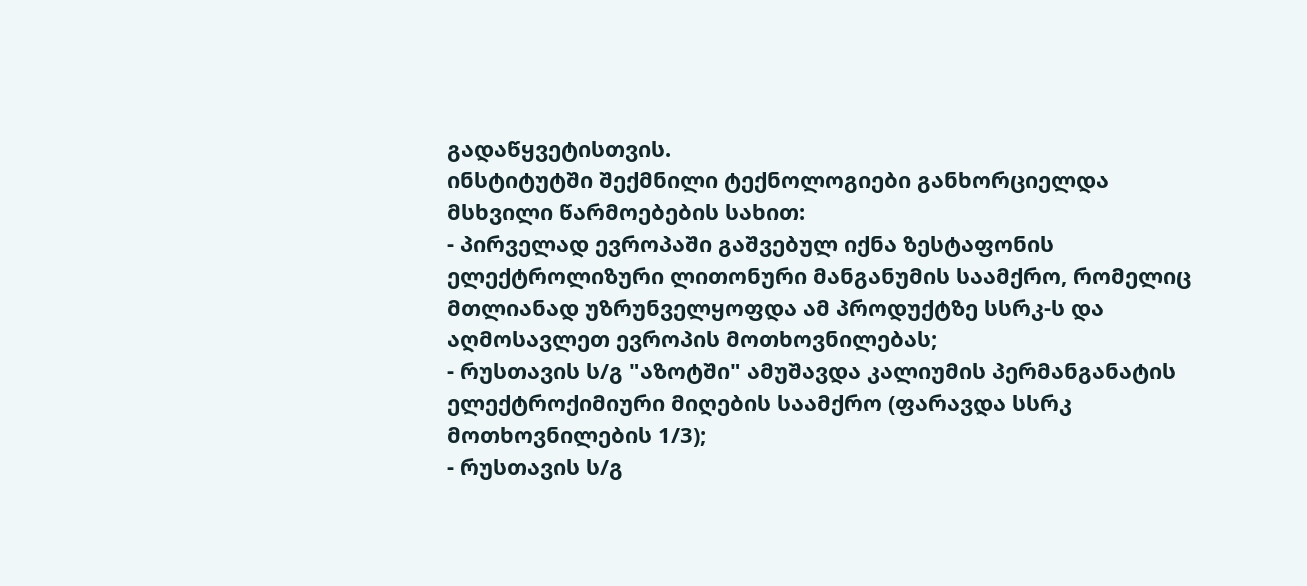გადაწყვეტისთვის.
ინსტიტუტში შექმნილი ტექნოლოგიები განხორციელდა მსხვილი წარმოებების სახით:
- პირველად ევროპაში გაშვებულ იქნა ზესტაფონის ელექტროლიზური ლითონური მანგანუმის საამქრო, რომელიც მთლიანად უზრუნველყოფდა ამ პროდუქტზე სსრკ-ს და აღმოსავლეთ ევროპის მოთხოვნილებას;
- რუსთავის ს/გ "აზოტში" ამუშავდა კალიუმის პერმანგანატის ელექტროქიმიური მიღების საამქრო (ფარავდა სსრკ მოთხოვნილების 1/3);
- რუსთავის ს/გ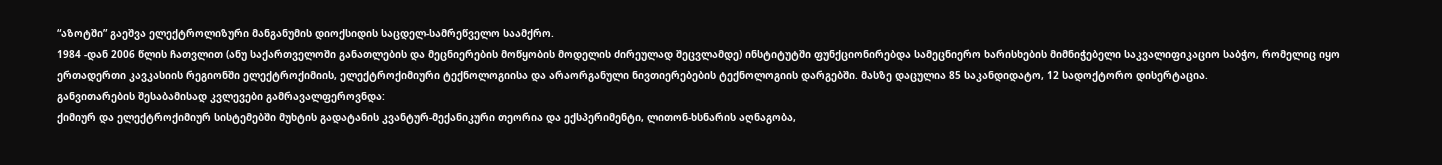“აზოტში” გაეშვა ელექტროლიზური მანგანუმის დიოქსიდის საცდელ-სამრეწველო საამქრო.
1984 -დან 2006 წლის ჩათვლით (ანუ საქართველოში განათლების და მეცნიერების მოწყობის მოდელის ძირეულად შეცვლამდე) ინსტიტუტში ფუნქციონირებდა სამეცნიერო ხარისხების მიმნიჭებელი საკვალიფიკაციო საბჭო, რომელიც იყო ერთადერთი კავკასიის რეგიონში ელექტროქიმიის, ელექტროქიმიური ტექნოლოგიისა და არაორგანული ნივთიერებების ტექნოლოგიის დარგებში. მასზე დაცულია 85 საკანდიდატო, 12 სადოქტორო დისერტაცია.
განვითარების შესაბამისად კვლევები გამრავალფეროვნდა:
ქიმიურ და ელექტროქიმიურ სისტემებში მუხტის გადატანის კვანტურ-მექანიკური თეორია და ექსპერიმენტი, ლითონ-ხსნარის აღნაგობა,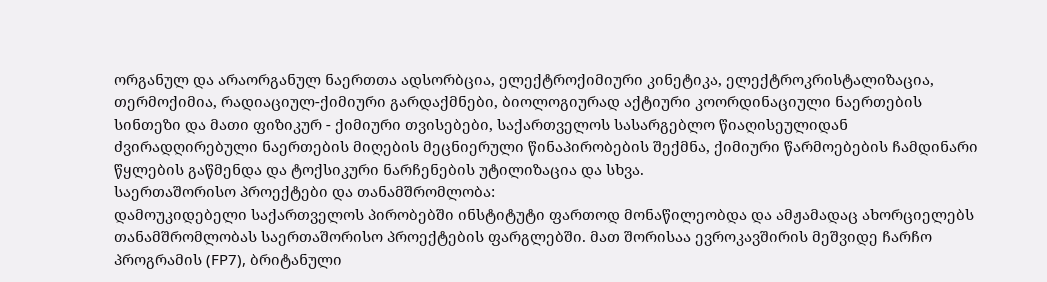ორგანულ და არაორგანულ ნაერთთა ადსორბცია, ელექტროქიმიური კინეტიკა, ელექტროკრისტალიზაცია, თერმოქიმია, რადიაციულ-ქიმიური გარდაქმნები, ბიოლოგიურად აქტიური კოორდინაციული ნაერთების სინთეზი და მათი ფიზიკურ - ქიმიური თვისებები, საქართველოს სასარგებლო წიაღისეულიდან ძვირადღირებული ნაერთების მიღების მეცნიერული წინაპირობების შექმნა, ქიმიური წარმოებების ჩამდინარი წყლების გაწმენდა და ტოქსიკური ნარჩენების უტილიზაცია და სხვა.
საერთაშორისო პროექტები და თანამშრომლობა:
დამოუკიდებელი საქართველოს პირობებში ინსტიტუტი ფართოდ მონაწილეობდა და ამჟამადაც ახორციელებს თანამშრომლობას საერთაშორისო პროექტების ფარგლებში. მათ შორისაა ევროკავშირის მეშვიდე ჩარჩო პროგრამის (FP7), ბრიტანული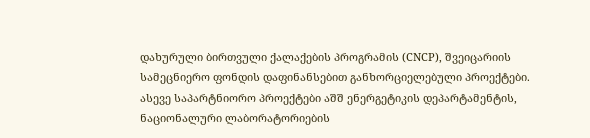დახურული ბირთვული ქალაქების პროგრამის (CNCP), შვეიცარიის სამეცნიერო ფონდის დაფინანსებით განხორციელებული პროექტები. ასევე საპარტნიორო პროექტები აშშ ენერგეტიკის დეპარტამენტის, ნაციონალური ლაბორატორიების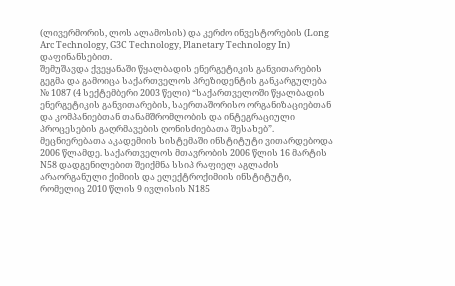(ლივერმორის, ლოს ალამოსის) და კერძო ინვესტორების (Long Arc Technology, G3C Technology, Planetary Technology In) დაფინანსებით.
შემუშავდა ქვეყანაში წყალბადის ენერგეტიკის განვითარების გეგმა და გამოიცა საქართველოს პრეზიდენტის განკარგულება № 1087 (4 სექტემბერი 2003 წელი) “საქართველოში წყალბადის ენერგეტიკის განვითარების, საერთაშორისო ორგანიზაციებთან და კომპანიებთან თანამშრომლობის და ინტეგრაციული პროცესების გაღრმავების ღონისძიებათა შესახებ”.
მეცნიერებათა აკადემიის სისტემაში ინსტიტუტი ვითარდებოდა 2006 წლამდე. საქართველოს მთავრობის 2006 წლის 16 მარტის N58 დადგენილებით შეიქმნა სსიპ რაფიელ აგლაძის არაორგანული ქიმიის და ელექტროქიმიის ინსტიტუტი, რომელიც 2010 წლის 9 ივლისის N185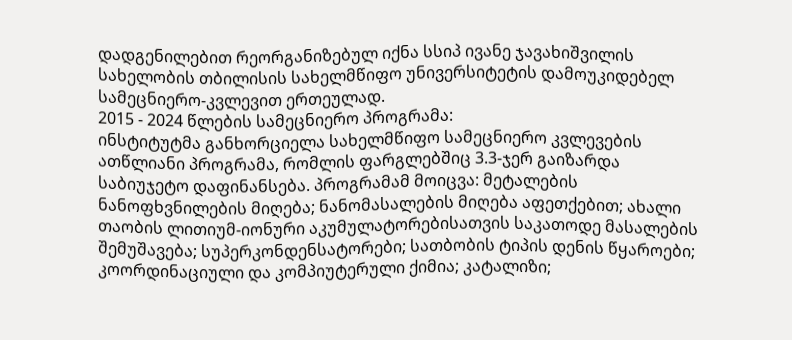დადგენილებით რეორგანიზებულ იქნა სსიპ ივანე ჯავახიშვილის სახელობის თბილისის სახელმწიფო უნივერსიტეტის დამოუკიდებელ სამეცნიერო-კვლევით ერთეულად.
2015 - 2024 წლების სამეცნიერო პროგრამა:
ინსტიტუტმა განხორციელა სახელმწიფო სამეცნიერო კვლევების ათწლიანი პროგრამა, რომლის ფარგლებშიც 3.3-ჯერ გაიზარდა საბიუჯეტო დაფინანსება. პროგრამამ მოიცვა: მეტალების ნანოფხვნილების მიღება; ნანომასალების მიღება აფეთქებით; ახალი თაობის ლითიუმ-იონური აკუმულატორებისათვის საკათოდე მასალების შემუშავება; სუპერკონდენსატორები; სათბობის ტიპის დენის წყაროები; კოორდინაციული და კომპიუტერული ქიმია; კატალიზი;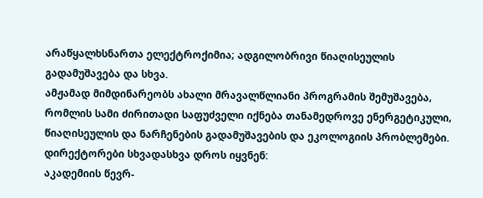არაწყალხსნართა ელექტროქიმია; ადგილობრივი წიაღისეულის გადამუშავება და სხვა.
ამჟამად მიმდინარეობს ახალი მრავალწლიანი პროგრამის შემუშავება, რომლის სამი ძირითადი საფუძველი იქნება თანამედროვე ენერგეტიკული, წიაღისეულის და ნარჩენების გადამუშავების და ეკოლოგიის პრობლემები.
დირექტორები სხვადასხვა დროს იყვნენ:
აკადემიის წევრ-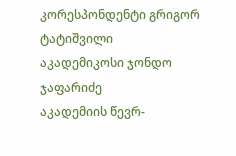კორესპონდენტი გრიგორ ტატიშვილი
აკადემიკოსი ჯონდო ჯაფარიძე
აკადემიის წევრ-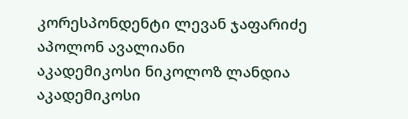კორესპონდენტი ლევან ჯაფარიძე
აპოლონ ავალიანი
აკადემიკოსი ნიკოლოზ ლანდია
აკადემიკოსი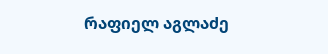რაფიელ აგლაძე